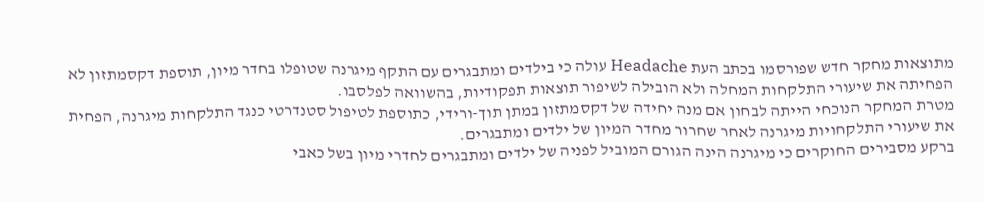מתוצאות מחקר חדש שפורסמו בכתב העת Headache עולה כי בילדים ומתבגרים עם התקף מיגרנה שטופלו בחדר מיון, תוספת דקסמתזון לא הפחיתה את שיעורי התלקחות המחלה ולא הובילה לשיפור תוצאות תפקודיות, בהשוואה לפלסבו.
מטרת המחקר הנוכחי הייתה לבחון אם מנה יחידה של דקסמתזון במתן תוך-ורידי, כתוספת לטיפול סטנדרטי כנגד התלקחות מיגרנה, הפחית את שיעורי התלקחויות מיגרנה לאחר שחרור מחדר המיון של ילדים ומתבגרים.
ברקע מסבירים החוקרים כי מיגרנה הינה הגורם המוביל לפניה של ילדים ומתבגרים לחדרי מיון בשל כאבי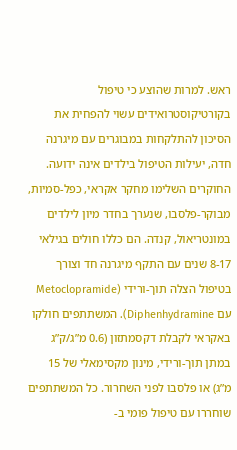ראש. למרות שהוצע כי טיפול בקורטיקוסטרואידים עשוי להפחית את הסיכון להתלקחות במבוגרים עם מיגרנה חדה, יעילות הטיפול בילדים אינה ידועה.
החוקרים השלימו מחקר אקראי, כפל-סמיות, מבוקר-פלסבו, שנערך בחדר מיון לילדים במונטריאול, קנדה. הם כללו חולים בגילאי 8-17 שנים עם התקף מיגרנה חד וצורך בטיפול הצלה תוך-ורידי (Metoclopramide עם Diphenhydramine). המשתתפים חולקו באקראי לקבלת דקסמתזון (0.6 מ”ג/ק”ג במתן תוך-ורידי, מינון מקסימאלי של 15 מ”ג) או פלסבו לפני השחרור. כל המשתתפים שוחררו עם טיפול פומי ב-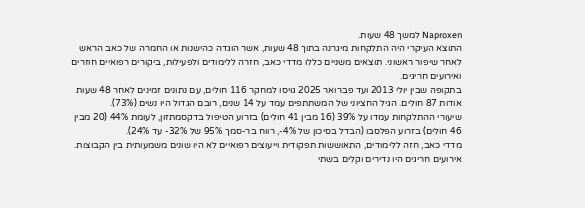Naproxen למשך 48 שעות.
התוצא העיקרי היה התלקחות מיגרנה בתוך 48 שעות, אשר הוגדה כהישנות או החמרה של כאב הראש לאחר שיפור ראשוני. תוצאים משניים כללו מדדי כאב, חזרה ללימודים ולפעילות, ביקורים רפואיים חוזרים ואירועים חריגים.
בתקופה שבין יולי 2013 ועד פברואר 2025 גויסו למחקר 116 חולים, עם נתונים זמינים לאחר 48 שעות אודות 87 חולים. הגיל החציוני של המשתתפים עמד על 14 שנים, רובם הגדול היו נשים (73%).
שיעורי ההתלקחות עמדו על 39% (16 מבין 41 חולים) בזרוע הטיפול בדקסמתזון, לעומת 44% (20 מבין 46 חולים) בזרוע הפלסבו (הבדל בסיכון של 4%-, רווח בר-סמך 95% של 32%- עד 24%).
מדדי כאב, חזה ללימודים, התאוששות תפקודית וייעוצים רפואיים לא היו שונים משמעותית בין הקבוצות. אירועים חריגים היו נדירים וקלים בשתי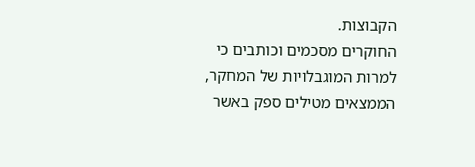הקבוצות.
החוקרים מסכמים וכותבים כי למרות המוגבלויות של המחקר, הממצאים מטילים ספק באשר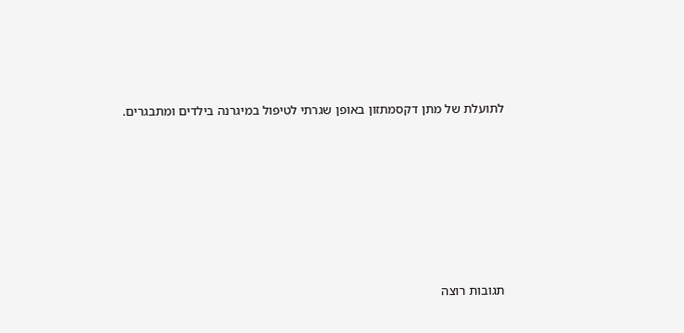לתועלת של מתן דקסמתזון באופן שגרתי לטיפול במיגרנה בילדים ומתבגרים.







תגובות רוצה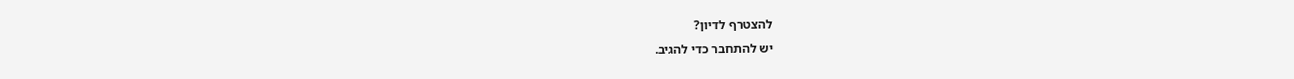להצטרף לדיון?
יש להתחבר כדי להגיב.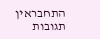התחבראין תגובות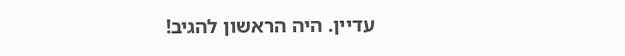עדיין. היה הראשון להגיב!